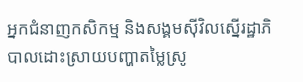អ្នកជំនាញកសិកម្ម និងសង្គមស៊ីវិលស្នើរដ្ឋាភិបាលដោះស្រាយបញ្ហាតម្លៃស្រូ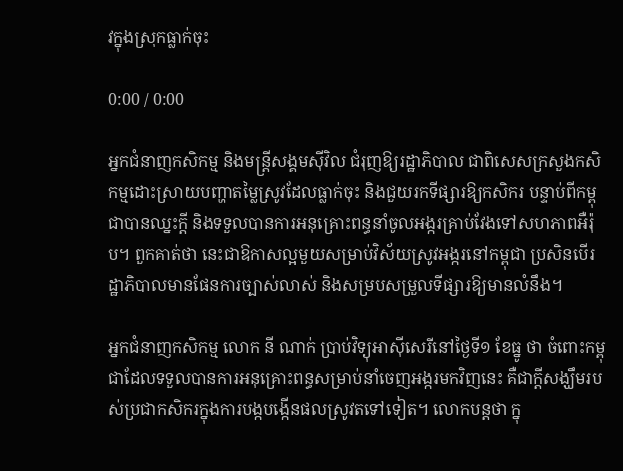វក្នុងស្រុកធ្លាក់ចុះ

0:00 / 0:00

អ្នកជំនាញកសិកម្ម និងមន្ត្រីសង្គមស៊ីវិល ជំរុញឱ្យរដ្ឋាភិបាល ជាពិសេសក្រសួងកសិកម្មដោះស្រាយបញ្ហាតម្លៃស្រូវដែលធ្លាក់ចុះ និងជួយរកទីផ្សារឱ្យកសិករ បន្ទាប់ពីកម្ពុជាបានឈ្នះក្ដី និងទទួលបានការអនុគ្រោះពន្ធនាំចូលអង្ករគ្រាប់វែងទៅសហភាពអឺរ៉ុប។ ពួកគាត់ថា នេះជាឱកាសល្អមួយសម្រាប់វិស័យស្រូវអង្ករនៅកម្ពុជា ប្រសិនបើរដ្ឋាភិបាលមានផែនការច្បាស់លាស់ និងសម្របសម្រួលទីផ្សារឱ្យមានលំនឹង។

អ្នកជំនាញកសិកម្ម លោក នី ណាក់ ប្រាប់វិទ្យុអាស៊ីសេរីនៅថ្ងៃទី១ ខែធ្នូ ថា ចំពោះកម្ពុជាដែលទទួលបានការអនុគ្រោះពន្ធសម្រាប់នាំចេញអង្ករមកវិញនេះ គឺជាក្ដីសង្ឃឹមរបស់ប្រជាកសិករក្នុងការបង្កបង្កើនផលស្រូវតទៅទៀត។ លោកបន្តថា ក្នុ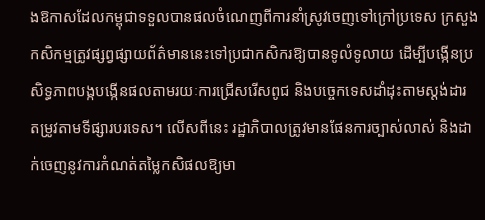ងឱកាសដែលកម្ពុជាទទួលបានផលចំណេញពីការនាំស្រូវចេញទៅក្រៅប្រទេស ក្រសួងកសិកម្មត្រូវផ្សព្វផ្សាយព័ត៌មាននេះទៅប្រជាកសិករឱ្យបានទូលំទូលាយ ដើម្បីបង្កើនប្រសិទ្ធភាពបង្កបង្កើនផលតាមរយៈការជ្រើសរើសពូជ និងបច្ចេកទេសដាំដុះតាមស្ដង់ដារ តម្រូវតាមទីផ្សារបរទេស។ លើសពីនេះ រដ្ឋាភិបាលត្រូវមានផែនការច្បាស់លាស់ និងដាក់ចេញនូវការកំណត់តម្លៃកសិផលឱ្យមា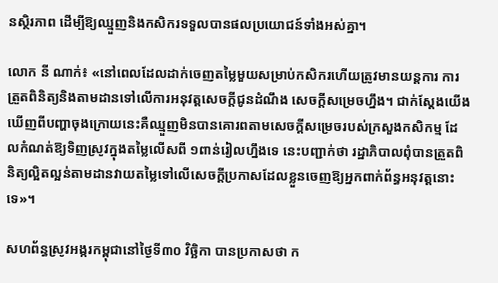នស្ថិរភាព ដើម្បីឱ្យឈ្មួញនិងកសិករទទួលបានផលប្រយោជន៍ទាំងអស់គ្នា។

លោក នី ណាក់៖ «នៅពេលដែលដាក់ចេញតម្លៃមួយសម្រាប់កសិករហើយត្រូវមានយន្តការ ការត្រួតពិនិត្យនិងតាមដានទៅលើការអនុវត្តសេចក្ដីជូនដំណឹង សេចក្ដីសម្រេចហ្នឹង។ ជាក់ស្ដែងយើងឃើញពីបញ្ហាចុងក្រោយនេះគឺឈ្មួញមិនបានគោរពតាមសេចក្ដីសម្រេចរបស់ក្រសួងកសិកម្ម ដែលកំណត់ឱ្យទិញស្រូវក្នុងតម្លៃលើសពី ១ពាន់រៀលហ្នឹងទេ នេះបញ្ជាក់ថា រដ្ឋាភិបាលពុំបានត្រួតពិនិត្យល្អិតល្អន់តាមដានវាយតម្លៃទៅលើសេចក្ដីប្រកាសដែលខ្លួនចេញឱ្យអ្នកពាក់ព័ន្ធអនុវត្តនោះទេ»។

សហព័ន្ធស្រូវអង្ករកម្ពុជានៅថ្ងៃទី៣០ វិច្ឆិកា បានប្រកាសថា ក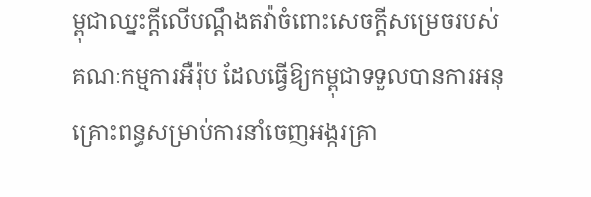ម្ពុជាឈ្នះក្ដីលើបណ្ដឹងតវ៉ាចំពោះសេចក្ដីសម្រេចរបស់គណៈកម្មការអឺរ៉ុប ដែលធ្វើឱ្យកម្ពុជាទទួលបានការអនុគ្រោះពន្ធសម្រាប់ការនាំចេញអង្ករគ្រា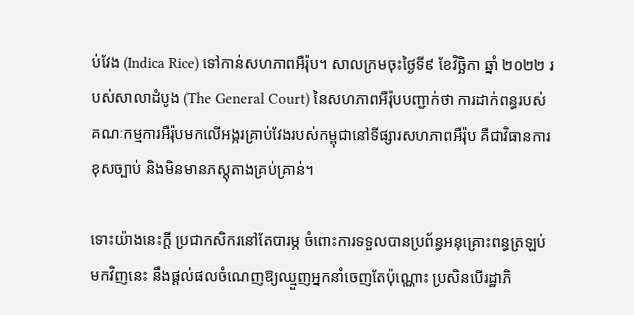ប់វែង (Indica Rice) ទៅកាន់សហភាពអឺរ៉ុប។ សាលក្រមចុះថ្ងៃទី៩ ខែវិច្ឆិកា ឆ្នាំ ២០២២ របស់សាលាដំបូង (The General Court) នៃសហភាពអឺរ៉ុបបញ្ជាក់ថា ការដាក់ពន្ធរបស់គណៈកម្មការអឺរ៉ុបមកលើអង្ករគ្រាប់វែងរបស់កម្ពុជានៅទីផ្សារសហភាពអឺរ៉ុប គឺជាវិធានការខុសច្បាប់ និងមិនមានភស្តុតាងគ្រប់គ្រាន់។

ទោះយ៉ាងនេះក្ដី ប្រជាកសិករនៅតែបារម្ភ ចំពោះការទទួលបានប្រព័ន្ធអនុគ្រោះពន្ធត្រឡប់មកវិញនេះ នឹងផ្ដល់ផលចំណេញឱ្យឈ្មួញអ្នកនាំចេញតែប៉ុណ្ណោះ ប្រសិនបើរដ្ឋាភិ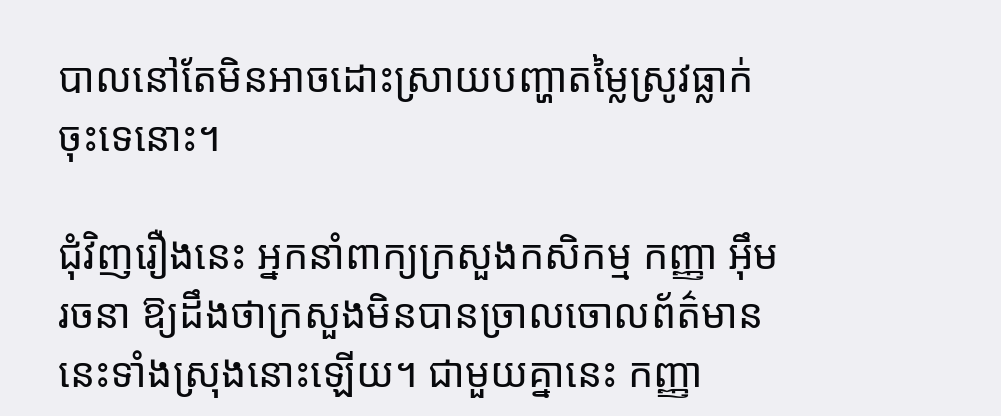បាលនៅតែមិនអាចដោះស្រាយបញ្ហាតម្លៃស្រូវធ្លាក់ចុះទេនោះ។

ជុំវិញរឿងនេះ អ្នកនាំពាក្យក្រសួងកសិកម្ម កញ្ញា អ៊ឹម រចនា ឱ្យដឹងថាក្រសួងមិនបានច្រាលចោលព័ត៌មាននេះទាំងស្រុងនោះឡើយ។ ជាមួយគ្នានេះ កញ្ញា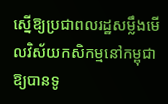ស្នើឱ្យប្រជាពលរដ្ឋសម្លឹងមើលវិស័យកសិកម្មនៅកម្ពុជាឱ្យបានទូ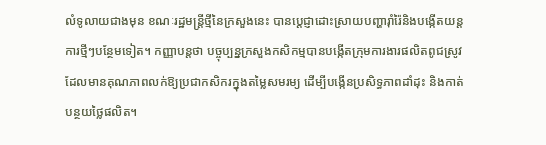លំទូលាយជាងមុន ខណៈរដ្ឋមន្ត្រីថ្មីនៃក្រសួងនេះ បានប្ដេជ្ញាដោះស្រាយបញ្ហារ៉ាំរ៉ៃនិងបង្កើតយន្តការថ្មីៗបន្ថែមទៀត។ កញ្ញាបន្តថា បច្ចុប្បន្នក្រសួងកសិកម្មបានបង្កើតក្រុមការងារផលិតពូជស្រូវដែលមានគុណភាពលក់ឱ្យប្រជាកសិករក្នុងតម្លៃសមរម្យ ដើម្បីបង្កើនប្រសិទ្ធភាពដាំដុះ និងកាត់បន្ថយថ្លៃផលិត។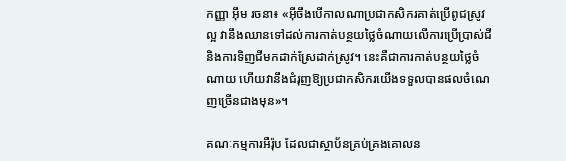កញ្ញា អ៊ឹម រចនា៖ «អ៊ីចឹងបើកាលណាប្រជាកសិករគាត់ប្រើពូជស្រូវល្អ វានឹងឈានទៅដល់ការកាត់បន្ថយថ្លៃចំណាយលើការប្រើប្រាស់ជី និងការទិញជីមកដាក់ស្រែដាក់ស្រូវ។ នេះគឺជាការកាត់បន្ថយថ្លៃចំណាយ ហើយវានឹងជំរុញឱ្យប្រជាកសិករយើងទទួលបានផលចំណេញច្រើនជាងមុន»។

គណៈកម្មការអឺរ៉ុប ដែលជាស្ថាប័នគ្រប់គ្រងគោលន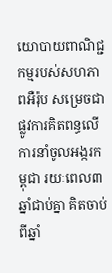យោបាយពាណិជ្ជកម្មរបស់សហភាពអឺរ៉ុប សម្រេចជាផ្លូវការគិតពន្ធលើការនាំចូលអង្ករកម្ពុជា រយៈពេល៣ឆ្នាំជាប់គ្នា គិតចាប់ពីឆ្នាំ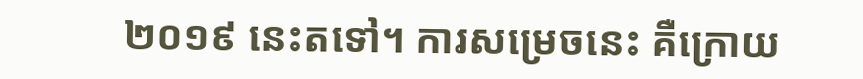២០១៩ នេះតទៅ។ ការសម្រេចនេះ គឺក្រោយ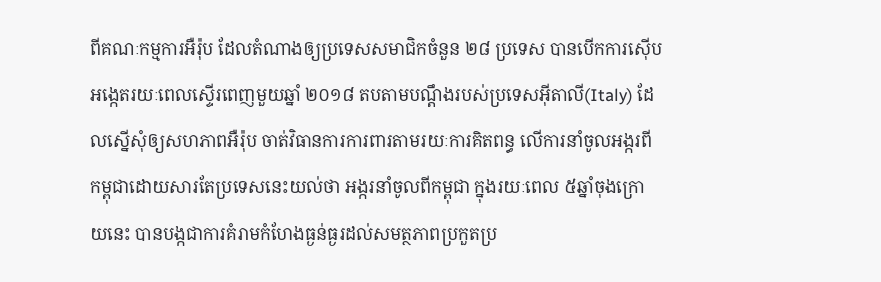ពីគណៈកម្មការអឺរ៉ុប ដែលតំណាងឲ្យប្រទេសសមាជិកចំនួន ២៨ ប្រទេស បានបើកការស៊ើបអង្កេតរយៈពេលស្ទើរពេញមួយឆ្នាំ ២០១៨ តបតាមបណ្ដឹងរបស់ប្រទេសអ៊ីតាលី(Italy) ដែលស្នើសុំឲ្យសហភាពអឺរ៉ុប ចាត់វិធានការការពារតាមរយៈការគិតពន្ធ លើការនាំចូលអង្ករពីកម្ពុជាដោយសារតែប្រទេសនេះយល់ថា អង្ករនាំចូលពីកម្ពុជា ក្នុងរយៈពេល ៥ឆ្នាំចុងក្រោយនេះ បានបង្កជាការគំរាមកំហែងធ្ងន់ធ្ងរដល់សមត្ថភាពប្រកួតប្រ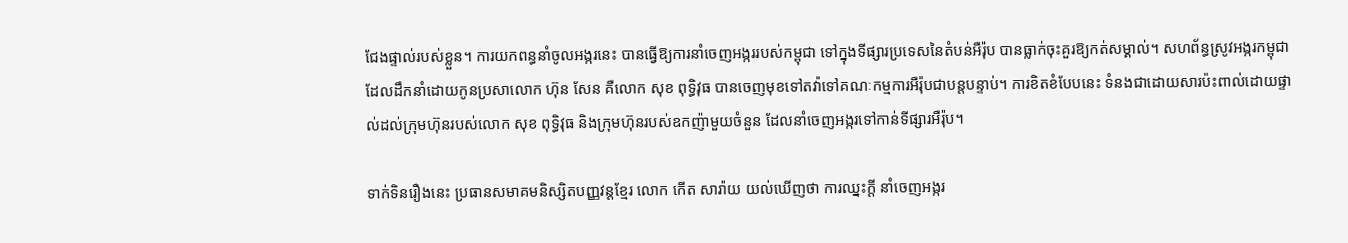ជែងផ្ទាល់របស់ខ្លួន។ ការយកពន្ធនាំចូលអង្ករនេះ បានធ្វើឱ្យការនាំចេញអង្កររបស់កម្ពុជា ទៅក្នុងទីផ្សារប្រទេសនៃតំបន់អឺរ៉ុប បានធ្លាក់ចុះគួរឱ្យកត់សម្គាល់។ សហព័ន្ធស្រូវអង្ករកម្ពុជា ដែលដឹកនាំដោយកូនប្រសាលោក ហ៊ុន សែន គឺលោក សុខ ពុទ្ធិវុធ បានចេញមុខទៅតវ៉ាទៅគណៈកម្មការអឺរ៉ុបជាបន្តបន្ទាប់។ ការខិតខំបែបនេះ ទំនងជាដោយសារប៉ះពាល់ដោយផ្ទាល់ដល់ក្រុមហ៊ុនរបស់លោក សុខ ពុទ្ធិវុធ និងក្រុមហ៊ុនរបស់ឧកញ៉ាមួយចំនួន ដែលនាំចេញអង្ករទៅកាន់ទីផ្សារអឺរ៉ុប។

ទាក់ទិនរឿងនេះ ប្រធានសមាគមនិស្សិតបញ្ញវន្តខ្មែរ លោក កើត សារ៉ាយ យល់ឃើញថា ការឈ្នះក្ដី នាំចេញអង្ករ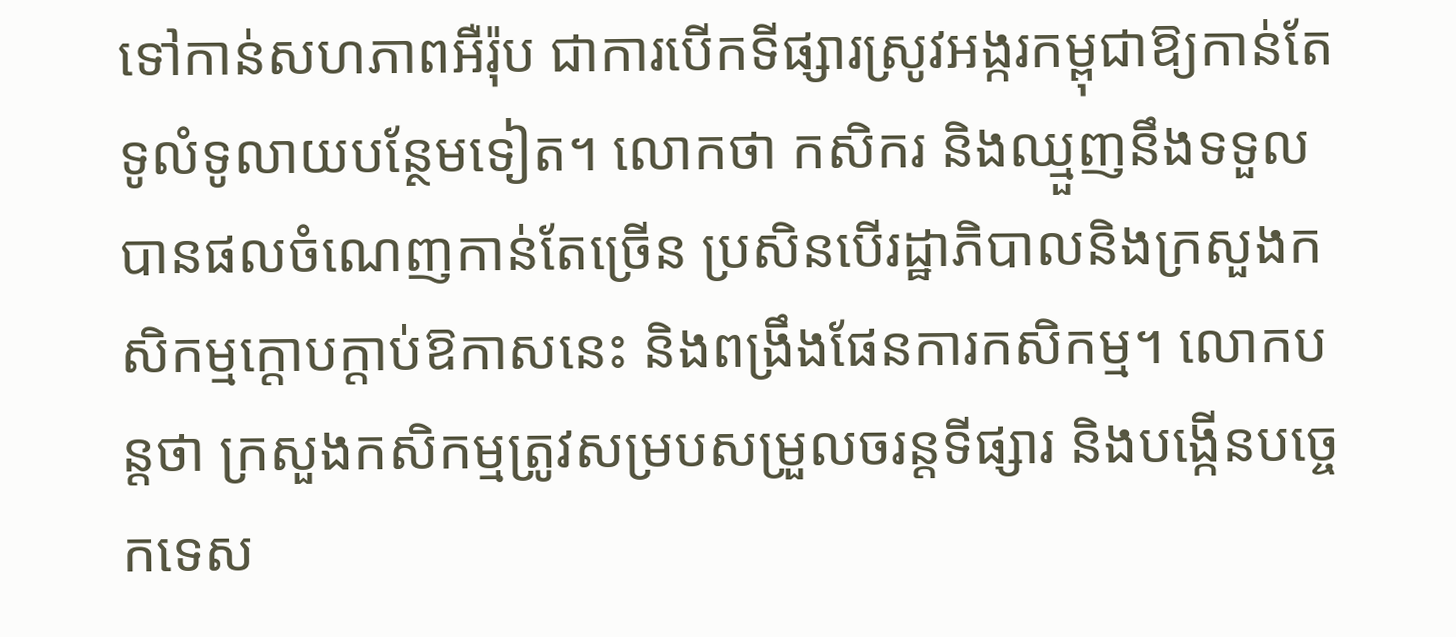ទៅកាន់សហភាពអឺរ៉ុប ជាការបើកទីផ្សារស្រូវអង្ករកម្ពុជាឱ្យកាន់តែទូលំទូលាយបន្ថែមទៀត។ លោកថា កសិករ និងឈ្មួញនឹងទទួលបានផលចំណេញកាន់តែច្រើន ប្រសិនបើរដ្ឋាភិបាលនិងក្រសួងកសិកម្មក្ដោបក្ដាប់ឱកាសនេះ និងពង្រឹងផែនការកសិកម្ម។ លោកបន្តថា ក្រសួងកសិកម្មត្រូវសម្របសម្រួលចរន្តទីផ្សារ និងបង្កើនបច្ចេកទេស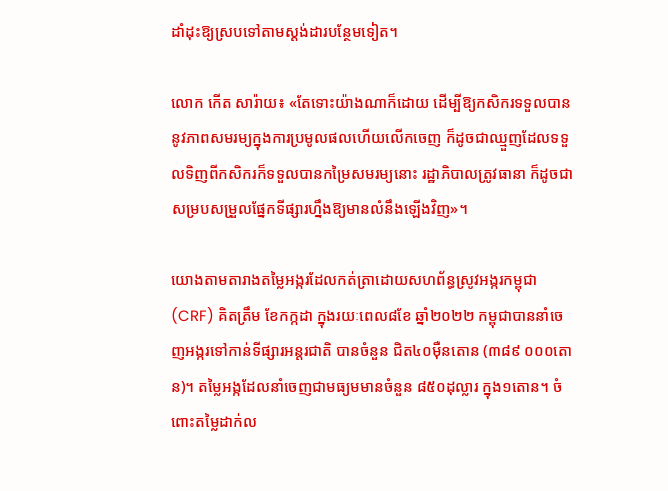ដាំដុះឱ្យស្របទៅតាមស្ដង់ដារបន្ថែមទៀត។

លោក កើត សារ៉ាយ៖ «តែទោះយ៉ាងណាក៏ដោយ ដើម្បីឱ្យកសិករទទួលបាននូវភាពសមរម្យក្នុងការប្រមូលផលហើយលើកចេញ ក៏ដូចជាឈ្មួញដែលទទួលទិញពីកសិករក៏ទទួលបានកម្រៃសមរម្យនោះ រដ្ឋាភិបាលត្រូវធានា ក៏ដូចជាសម្របសម្រួលផ្នែកទីផ្សារហ្នឹងឱ្យមានលំនឹងឡើងវិញ»។

យោងតាមតារាងតម្លៃអង្ករដែលកត់ត្រាដោយសហព័ន្ធស្រូវអង្ករកម្ពុជា (CRF) គិតត្រឹម ខែកក្កដា ក្នុងរយៈពេល៨ខែ ឆ្នាំ២០២២ កម្ពុជាបាននាំចេញអង្ករទៅកាន់ទីផ្សារអន្តរជាតិ បានចំនួន ជិត៤០ម៉ឺនតោន (៣៨៩ ០០០តោន)។ តម្លៃអង្កដែលនាំចេញជាមធ្យមមានចំនួន ៨៥០ដុល្លារ ក្នុង១តោន។ ចំពោះតម្លៃដាក់ល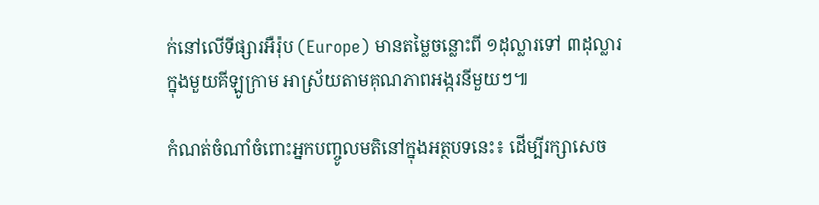ក់នៅលើទីផ្សារអឺរ៉ុប (Europe) មានតម្លៃចន្លោះពី ១ដុល្លារទៅ ៣ដុល្លារក្នុងមួយគីឡូក្រាម អាស្រ័យតាមគុណភាពអង្ករនីមួយៗ៕

កំណត់ចំណាំចំពោះអ្នកបញ្ចូលមតិនៅក្នុងអត្ថបទនេះ៖ ដើម្បីរក្សាសេច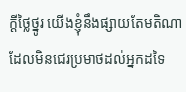ក្ដីថ្លៃថ្នូរ យើងខ្ញុំនឹងផ្សាយតែមតិណា ដែលមិនជេរប្រមាថដល់អ្នកដទៃ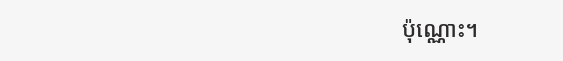ប៉ុណ្ណោះ។